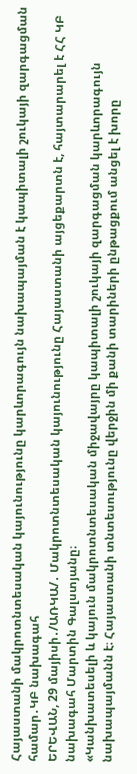Հայաստանի մակրոտնտեսական կայունությունը կարևորագույն նախապայման է կապիտալի շուկայի զարգացման համար․ԿԲ նախագահ
ԵՐԵՎԱՆ, 29 մայիսի․/ԱՌԿԱ/․ Մակրոտնտեսական կայունությունը Հայաստանի այցեքարտն է, հայտարարել է ՀՀ ԿԲ նախագահ Մարտին Գալստյանը։
«Կանխատեսելի և կայուն մակրոտնտեսական միջավայրը կապիտալի շուկայի զարգացման կարևորագույն նախապայմանն է։ Հայաստանի տնտեսությունը վերջին մի քանի տարիների ընթացքում անցել է խորը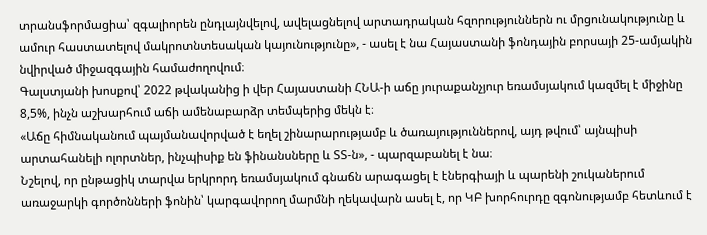տրանսֆորմացիա՝ զգալիորեն ընդլայնվելով, ավելացնելով արտադրական հզորություններն ու մրցունակությունը և ամուր հաստատելով մակրոտնտեսական կայունությունը», - ասել է նա Հայաստանի ֆոնդային բորսայի 25-ամյակին նվիրված միջազգային համաժողովում։
Գալստյանի խոսքով՝ 2022 թվականից ի վեր Հայաստանի ՀՆԱ-ի աճը յուրաքանչյուր եռամսյակում կազմել է միջինը 8,5%, ինչն աշխարհում աճի ամենաբարձր տեմպերից մեկն է։
«Աճը հիմնականում պայմանավորված է եղել շինարարությամբ և ծառայություններով, այդ թվում՝ այնպիսի արտահանելի ոլորտներ, ինչպիսիք են ֆինանսները և ՏՏ-ն», - պարզաբանել է նա։
Նշելով, որ ընթացիկ տարվա երկրորդ եռամսյակում գնաճն արագացել է էներգիայի և պարենի շուկաներում առաջարկի գործոնների ֆոնին՝ կարգավորող մարմնի ղեկավարն ասել է, որ ԿԲ խորհուրդը զգոնությամբ հետևում է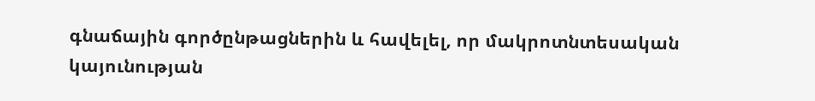գնաճային գործընթացներին և հավելել, որ մակրոտնտեսական կայունության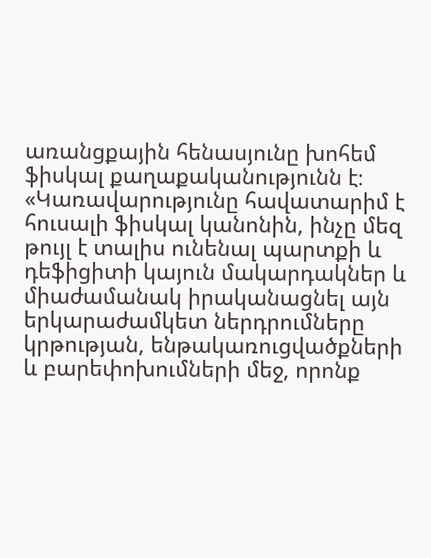առանցքային հենասյունը խոհեմ ֆիսկալ քաղաքականությունն է։
«Կառավարությունը հավատարիմ է հուսալի ֆիսկալ կանոնին, ինչը մեզ թույլ է տալիս ունենալ պարտքի և դեֆիցիտի կայուն մակարդակներ և միաժամանակ իրականացնել այն երկարաժամկետ ներդրումները կրթության, ենթակառուցվածքների և բարեփոխումների մեջ, որոնք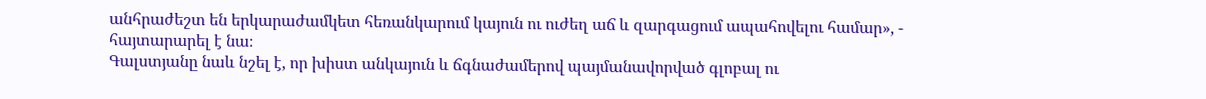անհրաժեշտ են երկարաժամկետ հեռանկարում կայուն ու ուժեղ աճ և զարգացում ապահովելու համար», - հայտարարել է նա։
Գալստյանը նաև նշել է, որ խիստ անկայուն և ճգնաժամերով պայմանավորված գլոբալ ու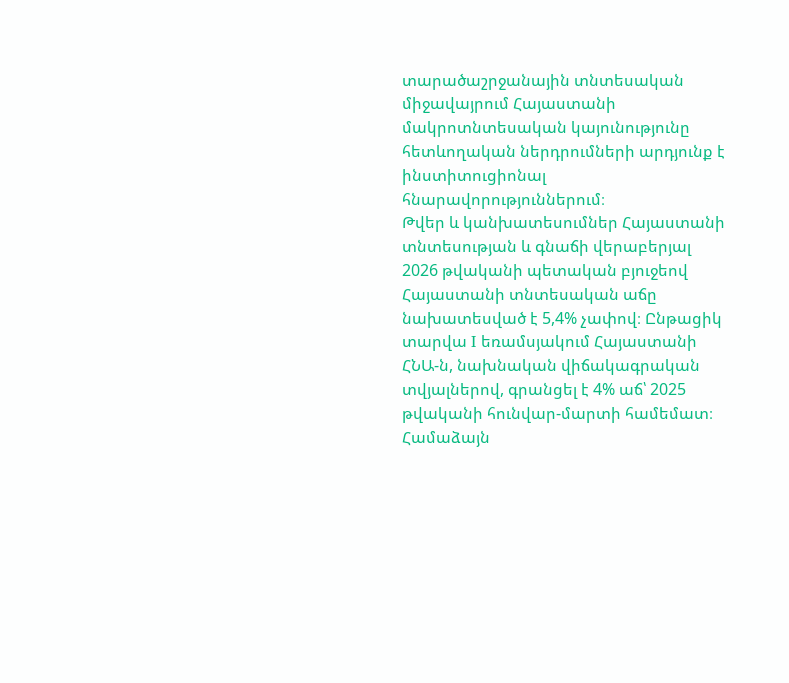տարածաշրջանային տնտեսական միջավայրում Հայաստանի մակրոտնտեսական կայունությունը հետևողական ներդրումների արդյունք է ինստիտուցիոնալ հնարավորություններում։
Թվեր և կանխատեսումներ Հայաստանի տնտեսության և գնաճի վերաբերյալ
2026 թվականի պետական բյուջեով Հայաստանի տնտեսական աճը նախատեսված է 5,4% չափով։ Ընթացիկ տարվա I եռամսյակում Հայաստանի ՀՆԱ-ն, նախնական վիճակագրական տվյալներով, գրանցել է 4% աճ՝ 2025 թվականի հունվար-մարտի համեմատ։ Համաձայն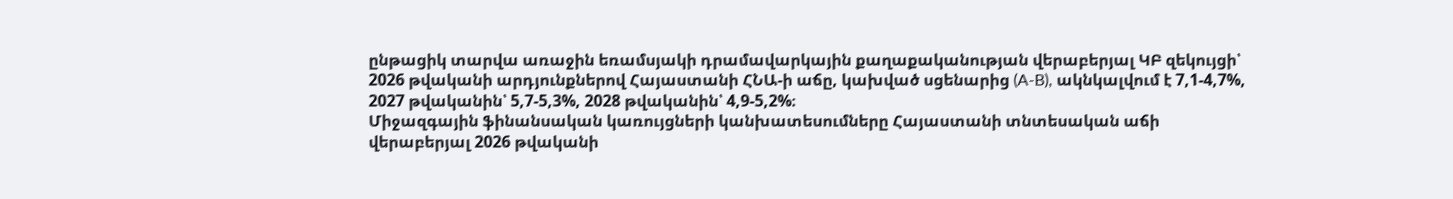ընթացիկ տարվա առաջին եռամսյակի դրամավարկային քաղաքականության վերաբերյալ ԿԲ զեկույցի՝ 2026 թվականի արդյունքներով Հայաստանի ՀՆԱ-ի աճը, կախված սցենարից (A-B), ակնկալվում է 7,1-4,7%, 2027 թվականին՝ 5,7-5,3%, 2028 թվականին՝ 4,9-5,2%։
Միջազգային ֆինանսական կառույցների կանխատեսումները Հայաստանի տնտեսական աճի վերաբերյալ 2026 թվականի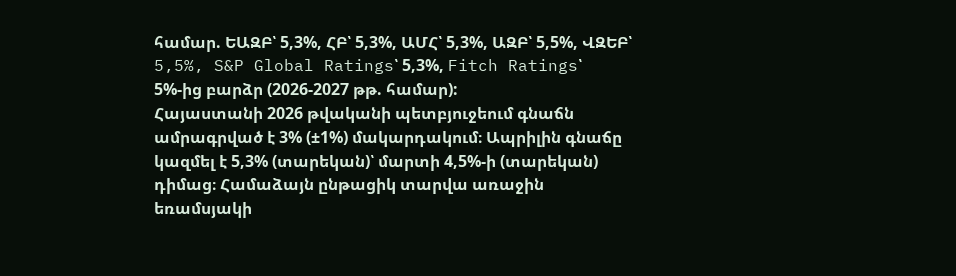համար. ԵԱԶԲ՝ 5,3%, ՀԲ՝ 5,3%, ԱՄՀ՝ 5,3%, ԱԶԲ՝ 5,5%, ՎԶԵԲ՝ 5,5%, S&P Global Ratings՝ 5,3%, Fitch Ratings՝ 5%-ից բարձր (2026-2027 թթ. համար):
Հայաստանի 2026 թվականի պետբյուջեում գնաճն ամրագրված է 3% (±1%) մակարդակում։ Ապրիլին գնաճը կազմել է 5,3% (տարեկան)՝ մարտի 4,5%-ի (տարեկան) դիմաց։ Համաձայն ընթացիկ տարվա առաջին եռամսյակի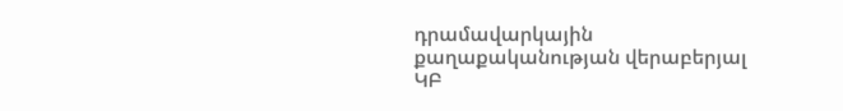դրամավարկային քաղաքականության վերաբերյալ ԿԲ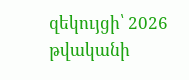զեկույցի՝ 2026 թվականի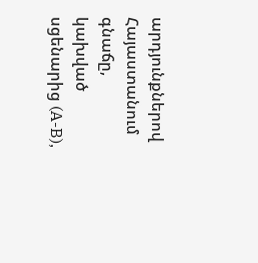արդյունքներով Հայաստանում գնաճը, կախված սցենարից (A-B),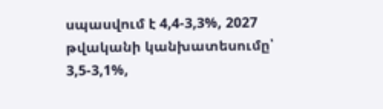սպասվում է 4,4-3,3%, 2027 թվականի կանխատեսումը՝ 3,5-3,1%,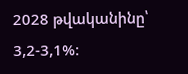2028 թվականինը՝ 3,2-3,1%։